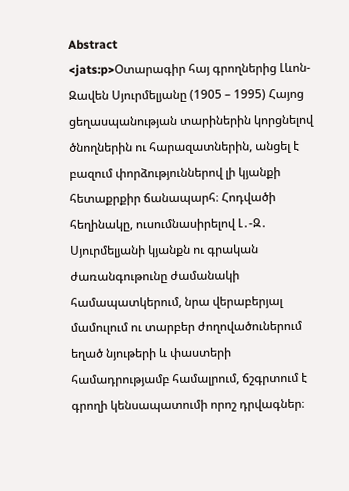Abstract
<jats:p>Օտարագիր հայ գրողներից Լևոն-Զավեն Սյուրմելյանը (1905 – 1995) Հայոց ցեղասպանության տարիներին կորցնելով ծնողներին ու հարազատներին, անցել է բազում փորձություններով լի կյանքի հետաքրքիր ճանապարհ։ Հոդվածի հեղինակը, ուսումնասիրելով Լ․-Զ․ Սյուրմելյանի կյանքն ու գրական ժառանգութունը ժամանակի համապատկերում, նրա վերաբերյալ մամուլում ու տարբեր ժողովածուներում եղած նյութերի և փաստերի համադրությամբ համալրում, ճշգրտում է գրողի կենսապատումի որոշ դրվագներ։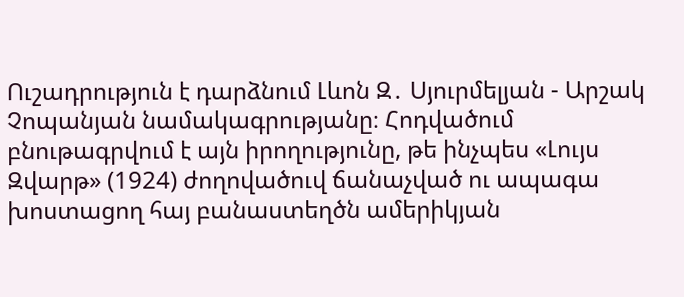Ուշադրություն է դարձնում Լևոն Զ․ Սյուրմելյան - Արշակ Չոպանյան նամակագրությանը։ Հոդվածում բնութագրվում է այն իրողությունը, թե ինչպես «Լույս Զվարթ» (1924) ժողովածուվ ճանաչված ու ապագա խոստացող հայ բանաստեղծն ամերիկյան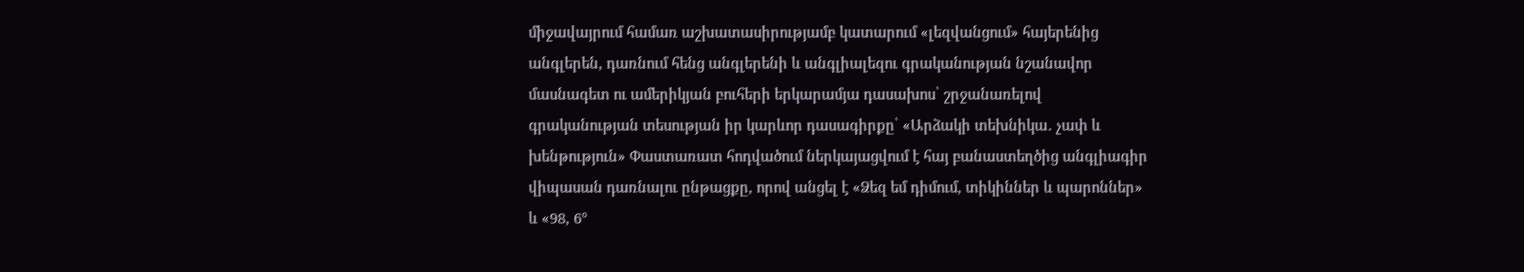միջավայրում համառ աշխատասիրությամբ կատարում «լեզվանցում» հայերենից անգլերեն, դառնում հենց անգլերենի և անգլիալեզու գրականության նշանավոր մասնագետ ու ամերիկյան բուհերի երկարամյա դասախոս՝ շրջանառելով գրականության տեսության իր կարևոր դասագիրքը՝ «Արձակի տեխնիկա․ չափ և խենթություն» Փաստառատ հոդվածում ներկայացվում է հայ բանաստեղծից անգլիագիր վիպասան դառնալու ընթացքը, որով անցել է «Ձեզ եմ դիմում, տիկիններ և պարոններ» և «98, 6°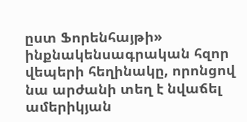ըստ Ֆորենհայթի» ինքնակենսագրական հզոր վեպերի հեղինակը, որոնցով նա արժանի տեղ է նվաճել ամերիկյան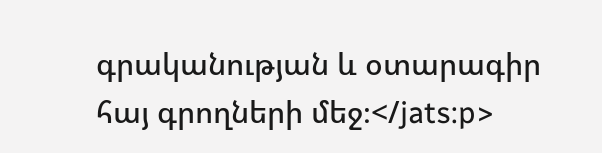գրականության և օտարագիր հայ գրողների մեջ։</jats:p>